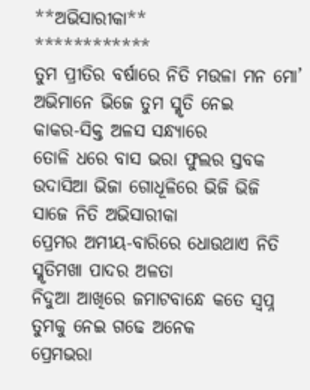**ଅଭିସାରୀକା**
************
ତୁମ ପ୍ରୀତିର ବର୍ଷାରେ ନିତି ମଉଳା ମନ ମୋ’
ଅଭିମାନେ ଭିଜେ ତୁମ ସ୍ମୃତି ନେଇ
କାକର-ସିକ୍ତ ଅଳସ ସନ୍ଧ୍ୟାରେ
ତୋଳି ଧରେ ବାସ ଭରା ଫୁଲର ସ୍ତବକ
ଉଦାସିଆ ଭିଜା ଗୋଧୂଳିରେ ଭିଜି ଭିଜି
ସାଜେ ନିତି ଅଭିସାରୀକା
ପ୍ରେମର ଅମୀୟ-ବାରିରେ ଧୋଉଥାଏ ନିତି
ସ୍ମୃତିମଖା ପାଦର ଅଳତା
ନିଦୁଆ ଆଖିରେ ଜମାଟବାନ୍ଧେ କତେ ସ୍ୱପ୍ନ
ତୁମକୁ ନେଇ ଗଢେ ଅନେକ
ପ୍ରେମଭରା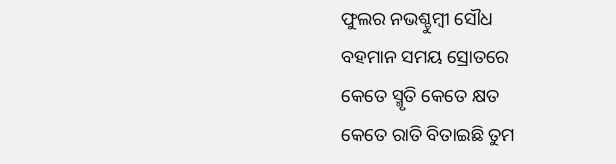ଫୁଲର ନଭଶ୍ଚୁମ୍ବୀ ସୌଧ
ବହମାନ ସମୟ ସ୍ରୋତରେ
କେତେ ସ୍ମୃତି କେତେ କ୍ଷତ
କେତେ ରାତି ବିତାଇଛି ତୁମ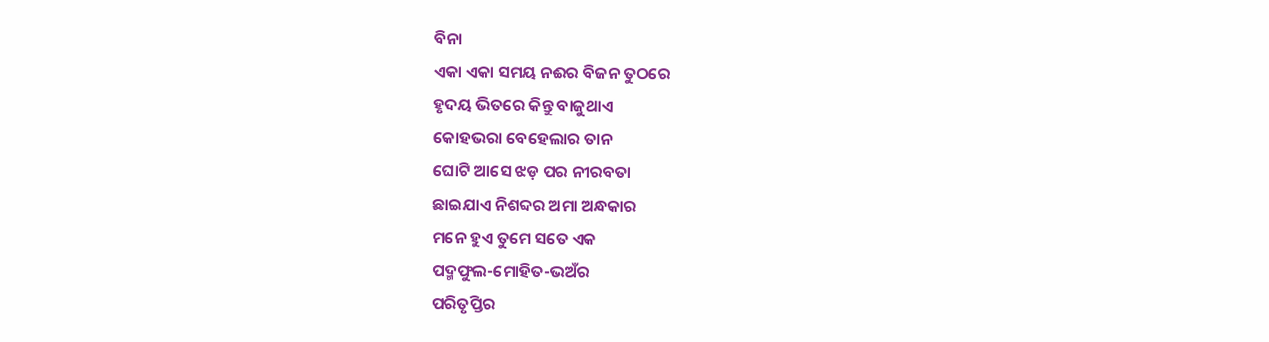ବିନା
ଏକା ଏକା ସମୟ ନଈର ବିଜନ ତୁଠରେ
ହୃଦୟ ଭିତରେ କିନ୍ତୁ ବାଜୁଥାଏ
କୋହଭରା ବେହେଲାର ତାନ
ଘୋଟି ଆସେ ଝଡ଼ ପର ନୀରବତା
ଛାଇଯାଏ ନିଶବ୍ଦର ଅମା ଅନ୍ଧକାର
ମନେ ହୁଏ ତୁମେ ସତେ ଏକ
ପଦ୍ମଫୁଲ-ମୋହିତ-ଭଅଁର
ପରିତୃପ୍ତିର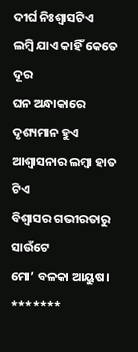ଦୀର୍ଘ ନିଃଶ୍ୱାସଟିଏ
ଲମ୍ବି ଯାଏ କାହିଁ କେତେ ଦୂର
ଘନ ଅନ୍ଧାକାରେ ଦୃଶ୍ୟମାନ ହୁଏ
ଆଶ୍ୱାସନାର ଲମ୍ବା ହାତ ଟିଏ
ବିଶ୍ୱାସର ଗଭୀରତାରୁ ସାଉଁଟେ
ମୋ’ ବଳକା ଆୟୁଷ।
*******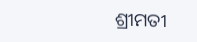ଶ୍ରୀମତୀ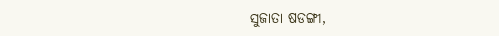ସୁଜାତା ଷଡଙ୍ଗୀ,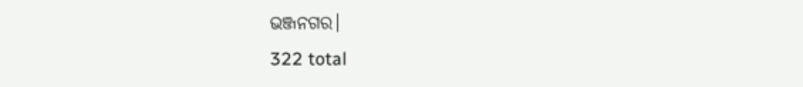ଭଞ୍ଜନଗର।
322 total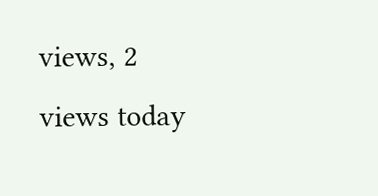views, 2 views today